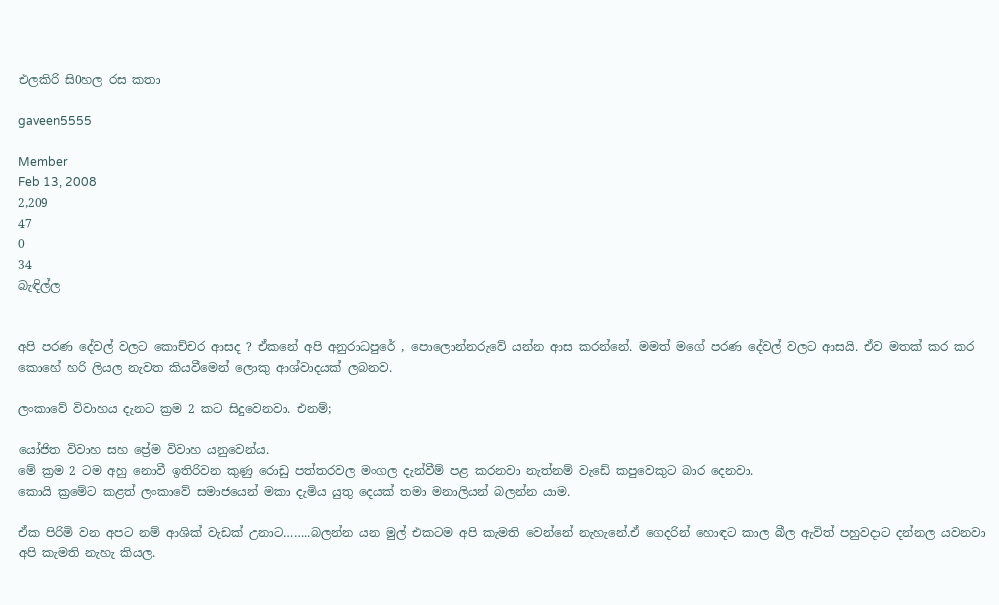එලකිරි සි0හල රස කතා

gaveen5555

Member
Feb 13, 2008
2,209
47
0
34
බැඳිල්ල


අපි පරණ දේවල් වලට කොච්චර ආසද ? ඒකනේ අපි අනුරාධපුරේ , පොලොන්නරුවේ යන්න ආස කරන්නේ. මමත් මගේ පරණ දේවල් වලට ආසයි. ඒව මතක් කර කර කොහේ හරි ලියල නැවත කියවීමෙන් ලොකු ආශ්වාදයක් ලබනව.

ලංකාවේ විවාහය දැනට ක්‍රම 2 කට සිදුවෙනවා. එනම්;

යෝජිත විවාහ සහ ප්‍රේම විවාහ යනුවෙන්ය.
මේ ක්‍රම 2 ටම අහු නොවී ඉතිරිවන කුණු රොඩු පත්තරවල මංගල දැන්වීම් පළ කරනවා නැත්නම් වැඩේ කපුවෙකුට බාර දෙනවා.
කොයි ක්‍රමේට කළත් ලංකාවේ සමාජයෙන් මකා දැමිය යුතු දෙයක් තමා මනාලියන් බලන්න යාම.

ඒක පිරිමි වන අපට නම් ආශික් වැඩක් උනාට……..බලන්න යන මුල් එකටම අපි කැමති වෙන්නේ නැහැනේ.ඒ ගෙදරින් හොඳට කාල බීල ඇවිත් පහුවදාට දන්නල යවනවා අපි කැමති නැහැ කියල.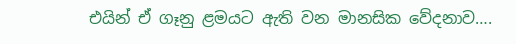එයින් ඒ ගෑනු ළමයට ඇති වන මානසික වේදනාව….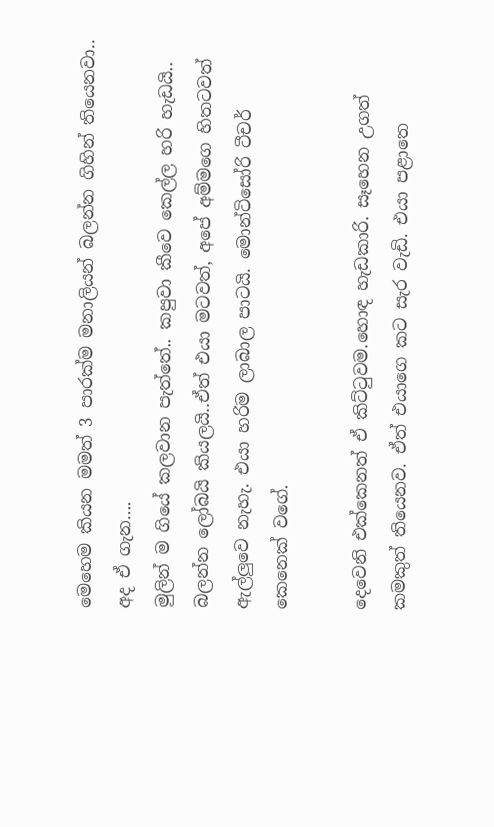මෙහෙම කියන මමත් 3 පාරක්ම මනාලියන් බලන්න ගිහින් තියෙනවා.. අද ඒ ගැන….
මුලින් ම ගියේ කලවාන පැත්තේ.. කපුවා කීවෙ කෙල්ල හරි හැඩයි.. බලන්න ලෝබයි කියලයි..ඒත් එයා මටවත්, අපේ අම්මගෙ හිතටවත් ඇල්ලුවෙ නැහැ. එයා හරිම ලාබාල පාටයි. මොන්ටිසෝරි ටීචර් කෙනෙක් වගේ.

දෙවෙනි එක්කෙනත් ඒ කිට්ටුවම.හොඳ හැඩකාරි. සෑහෙන උගත් කමකුත් තියෙනව. ඒත් එයාගෙ කට සැර වැඩි. එයා පළාතෙ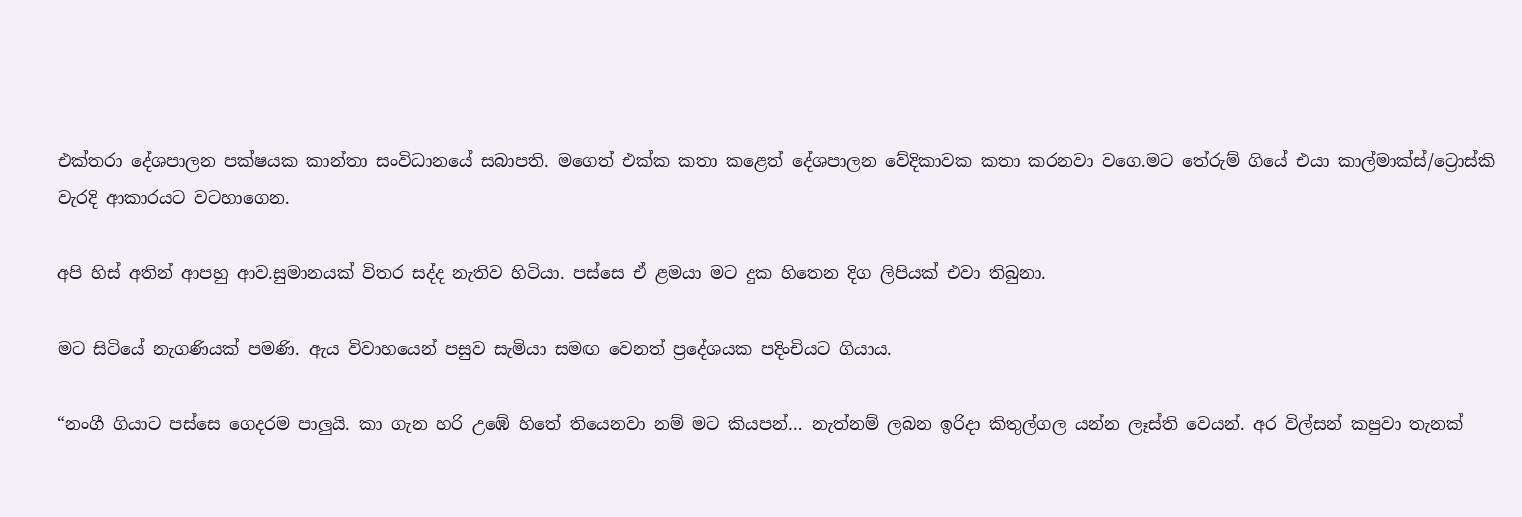එක්තරා දේශපාලන පක්ෂයක කාන්තා සංවිධානයේ සබාපති. මගෙත් එක්ක කතා කළෙත් දේශපාලන වේදිකාවක කතා කරනවා වගෙ.මට තේරුම් ගියේ එයා කාල්මාක්ස්/ට්‍රොස්කි වැරදි ආකාරයට වටහාගෙන.

අපි හිස් අතින් ආපහු ආව.සුමානයක් විතර සද්ද නැතිව හිටියා. පස්සෙ ඒ ළමයා මට දුක හිතෙන දිග ලිපියක් එවා තිබුනා.

මට සිටියේ නැගණියක් පමණි. ඇය විවාහයෙන් පසුව සැමියා සමඟ වෙනත් ප්‍රදේශයක පදිංචියට ගියාය.

“නංගී ගියාට පස්සෙ ගෙදරම පාලුයි. කා ගැන හරි උඹේ හිතේ තියෙනවා නම් මට කියපන්… නැත්නම් ලබන ඉරිදා කිතුල්ගල යන්න ලෑස්ති වෙයන්. අර විල්සන් කපුවා තැනක්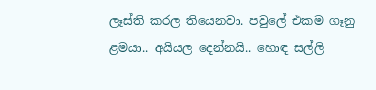ලෑස්ති කරල තියෙනවා. පවුලේ එකම ගෑනු ළමයා.. අයියල දෙන්නයි.. හොඳ සල්ලි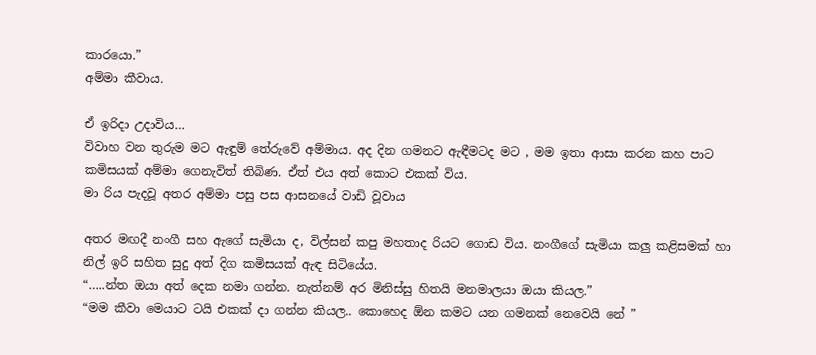කාරයො.”
අම්මා කීවාය.

ඒ ඉරිදා උදාවිය…
විවාහ වන තුරුම මට ඇඳුම් තේරුවේ අම්මාය. අද දින ගමනට ඇඳීමටද මට , මම ඉතා ආසා කරන කහ පාට කමිසයක් අම්මා ගෙනැවිත් තිබිණ. ඒත් එය අත් කොට එකක් විය.
මා රිය පැදවූ අතර අම්මා පසු පස ආසනයේ වාඩි වූවාය

අතර මඟදී නංගී සහ ඇගේ සැමියා ද, විල්සන් කපු මහතාද රියට ගොඩ විය. නංගීගේ සැමියා කලු කළිසමක් හා නිල් ඉරි සහිත සුදු අත් දිග කමිසයක් ඇඳ සිටියේය.
“…..න්ත ඔයා අත් දෙක නමා ගන්න. නැත්නම් අර මිනිස්සු හිතයි මනමාලයා ඔයා කියල.”
“මම කීවා මෙයාට ටයි එකක් දා ගන්න කියල.. කොහෙද ඕන කමට යන ගමනක් නෙවෙයි නේ ”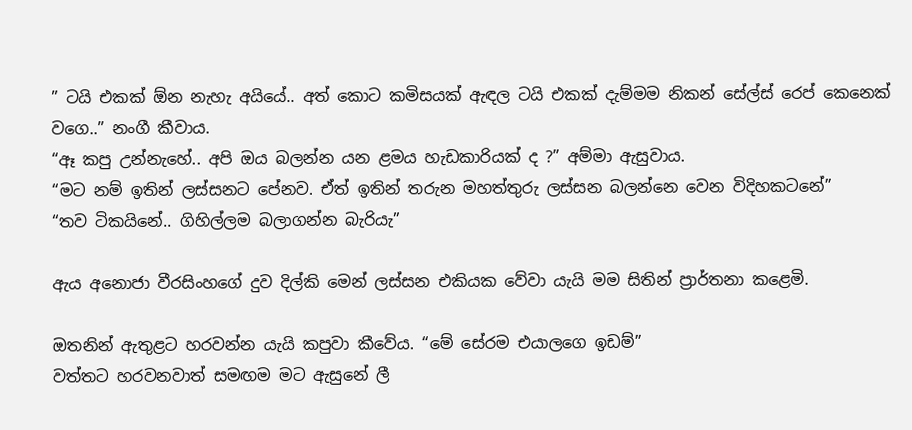” ටයි එකක් ඕන නැහැ අයියේ.. අත් කොට කමිසයක් ඇඳල ටයි එකක් දැම්මම නිකන් සේල්ස් රෙප් කෙනෙක් වගෙ..” නංගී කීවාය.
“ඈ කපු උන්නැහේ.. අපි ඔය බලන්න යන ළමය හැඩකාරියක් ද ?” අම්මා ඇසුවාය.
“මට නම් ඉතින් ලස්සනට පේනව. ඒත් ඉතින් තරුන මහත්තුරු ලස්සන බලන්නෙ වෙන විදිහකටනේ”
“තව ටිකයිනේ.. ගිහිල්ලම බලාගන්න බැරියැ”

ඇය අනොජා වීරසිංහගේ දුව දිල්කි මෙන් ලස්සන එකියක වේවා යැයි මම සිතින් ප්‍රාර්තනා කළෙමි.

ඔතනින් ඇතුළට හරවන්න යැයි කපුවා කීවේය. “මේ සේරම එයාලගෙ ඉඩම්”
වත්තට හරවනවාත් සමඟම මට ඇසුනේ ලී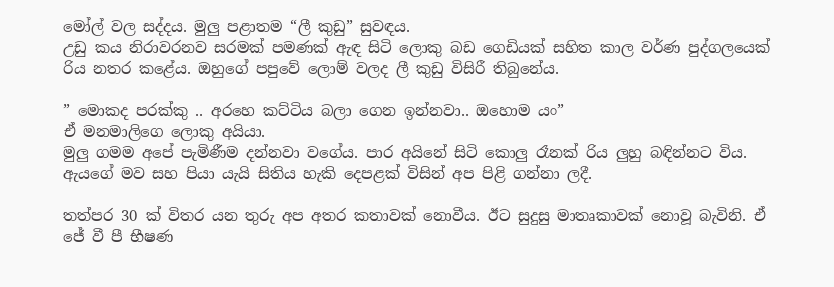මෝල් වල සද්දය. මුලු පළාතම “ලී කුඩු” සුවඳය.
උඩු කය නිරාවරනව සරමක් පමණක් ඇඳ සිටි ලොකු බඩ ගෙඩියක් සහිත කාල වර්ණ පුද්ගලයෙක් රිය නතර කළේය. ඔහුගේ පපුවේ ලොම් වලද ලී කුඩු විසිරී තිබුනේය.

” මොකද පරක්කු .. අරහෙ කට්ටිය බලා ගෙන ඉන්නවා.. ඔහොම යං”
ඒ මනමාලිගෙ ලොකු අයියා.
මුලු ගමම අපේ පැමිණීම දන්නවා වගේය. පාර අයිනේ සිටි කොලු රෑනක් රිය ලුහු බඳින්නට විය.
ඇයගේ මව සහ පියා යැයි සිතිය හැකි දෙපළක් විසින් අප පිළි ගන්නා ලදී.

තත්පර 30 ක් විතර යන තුරු අප අතර කතාවක් නොවීය. ඊට සුදුසු මාතෘකාවක් නොවූ බැවිනි. ඒ ජේ වී පී භීෂණ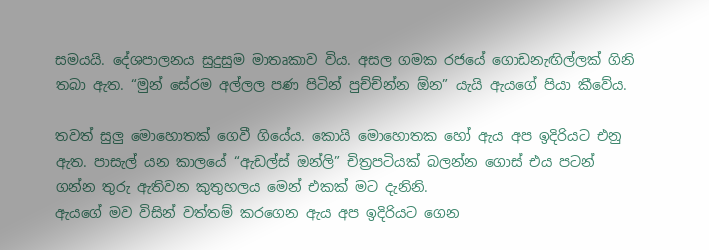සමයයි. දේශපාලනය සුදුසුම මාතෘකාව විය. අසල ගමක රජයේ ගොඩනැඟිල්ලක් ගිනි තබා ඇත. “මුන් සේරම අල්ලල පණ පිටින් පුච්ච්න්න ඕන” යැයි ඇයගේ පියා කීවේය.

තවත් සුලු මොහොතක් ගෙවී ගියේය. කොයි මොහොතක හෝ ඇය අප ඉදිරියට එනු ඇත. පාසැල් යන කාලයේ “ඇඩල්ස් ඔන්ලි” චිත්‍රපටියක් බලන්න ගොස් එය පටන් ගන්න තුරු ඇතිවන කුතුහලය මෙන් එකක් මට දැනිනි.
ඇයගේ මව විසින් වත්තම් කරගෙන ඇය අප ඉදිරියට ගෙන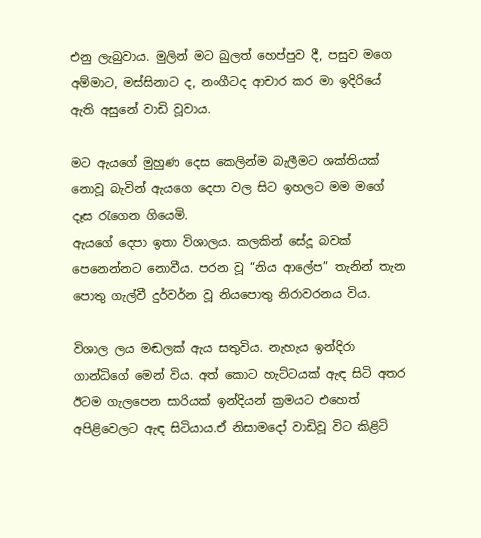එනු ලැබුවාය. මුලින් මට බුලත් හෙප්පුව දී, පසුව මගෙ අම්මාට, මස්සිනාට ද, නංගීටද ආචාර කර මා ඉදිරියේ ඇති අසුනේ වාඩි වූවාය.

මට ඇයගේ මුහුණ දෙස කෙලින්ම බැලීමට ශක්තියක් නොවූ බැවින් ඇයගෙ දෙපා වල සිට ඉහලට මම මගේ දෑස රැගෙන ගියෙමි.
ඇයගේ දෙපා ඉතා විශාලය. කලකින් සේදූ බවක් පෙනෙන්නට නොවීය. පරන වූ “නිය ආලේප” තැනින් තැන පොතු ගැල්වී දුර්වර්න වූ නියපොතු නිරාවරනය විය.

විශාල ලය මඬලක් ඇය සතුවිය. නැහැය ඉන්දිරා ගාන්ධිගේ මෙන් විය. අත් කොට හැට්ටයක් ඇඳ සිටි අතර ඊටම ගැලපෙන සාරියක් ඉන්දියන් ක්‍රමයට එහෙත් අපිළිවෙලට ඇඳ සිටියාය.ඒ නිසාමදෝ වාඩිවූ විට කිළිටි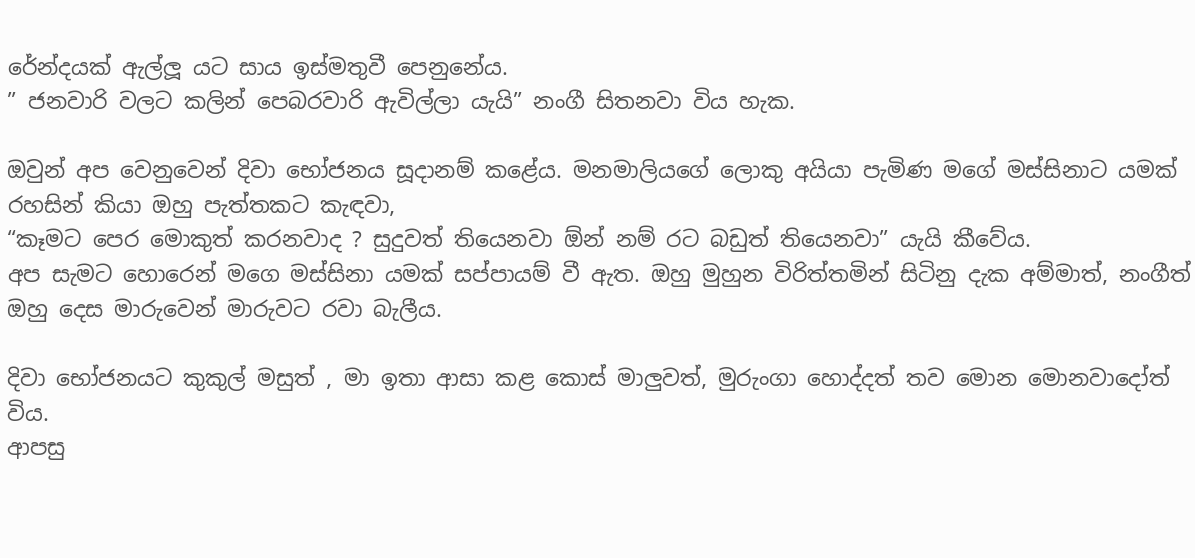රේන්දයක් ඇල්ලූ යට සාය ඉස්මතුවී පෙනුනේය.
” ජනවාරි වලට කලින් පෙබරවාරි ඇවිල්ලා යැයි” නංගී සිතනවා විය හැක.

ඔවුන් අප වෙනුවෙන් දිවා භෝජනය සූදානම් කළේය. මනමාලියගේ ලොකු අයියා පැමිණ මගේ මස්සිනාට යමක් රහසින් කියා ඔහු පැත්තකට කැඳවා,
“කෑමට පෙර මොකුත් කරනවාද ? සුදුවත් තියෙනවා ඕන් නම් රට බඩුත් තියෙනවා” යැයි කීවේය.
අප සැමට හොරෙන් මගෙ මස්සිනා යමක් සප්පායම් වී ඇත. ඔහු මුහුන විරිත්තමින් සිටිනු දැක අම්මාත්, නංගීත් ඔහු දෙස මාරුවෙන් මාරුවට රවා බැලීය.

දිවා භෝජනයට කුකුල් මසුත් , මා ඉතා ආසා කළ කොස් මාලුවත්, මුරුංගා හොද්දත් තව මොන මොනවාදෝත් විය.
ආපසු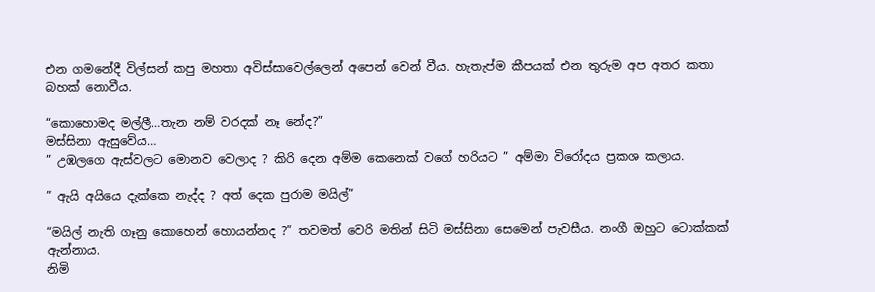එන ගමනේදී විල්සන් කපු මහතා අවිස්සාවෙල්ලෙන් අපෙන් වෙන් වීය. හැතැප්ම කීපයක් එන තුරුම අප අතර කතා බහක් නොවීය.

“කොහොමද මල්ලී…තැන නම් වරදක් නෑ නේද?”
මස්සිනා ඇසුවේය…
” උඹලගෙ ඇස්වලට මොනව වෙලාද ? කිරි දෙන අම්ම කෙනෙක් වගේ හරියට ” අම්මා විරෝදය ප්‍රකශ කලාය.

” ඇයි අයියෙ දැක්කෙ නැද්ද ? අත් දෙක පුරාම මයිල්”

“මයිල් නැති ගෑනු කොහෙන් හොයන්නද ?” තවමත් වෙරි මතින් සිටි මස්සිනා සෙමෙන් පැවසීය. නංගී ඔහුට ටොක්කක් ඇන්නාය.
නිමි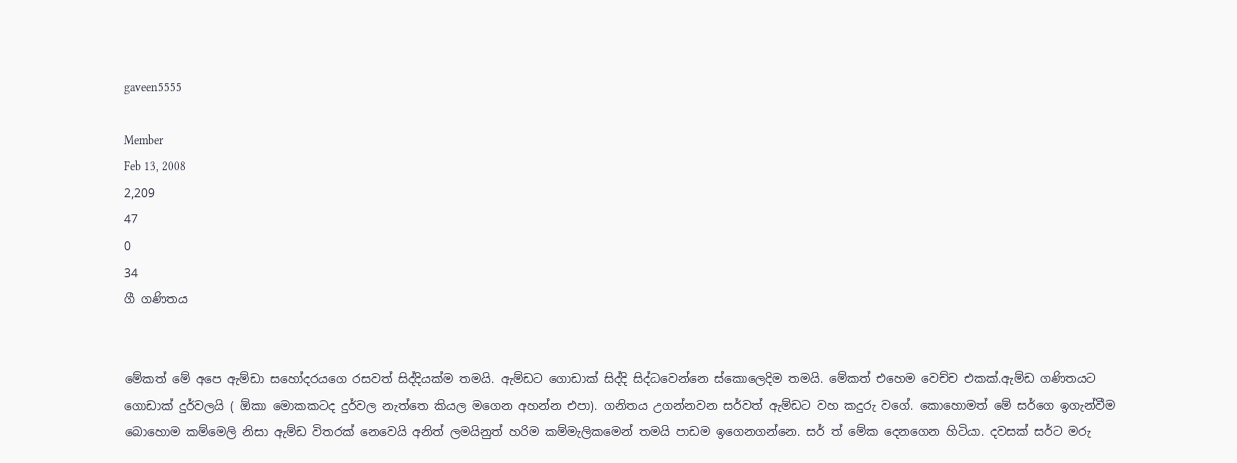gaveen5555

Member
Feb 13, 2008
2,209
47
0
34
ගී ගණිතය


මේකත් මේ අපෙ ඇම්ඩා සහෝදරයගෙ රසවත් සිද්දියක්ම තමයි. ඇම්ඩට ගොඩාක් සිද්දි සිද්ධවෙන්නෙ ස්කොලෙදිම තමයි. මේකත් එහෙම වෙච්ච එකක්.ඇම්ඩ ගණිතයට ගොඩාක් දුර්වලයි ( ඕකා මොකකටද දුර්වල නැත්තෙ කියල මගෙන අහන්න එපා). ගනිතය උගන්නවන සර්වත් ඇම්ඩට වහ කදුරු වගේ. කොහොමත් මේ සර්ගෙ ඉගැන්වීම බොහොම කම්මෙලි නිසා ඇම්ඩ විතරක් නෙවෙයි අනිත් ලමයිනුත් හරිම කම්මැලිකමෙන් තමයි පාඩම ඉගෙනගන්නෙ. සර් ත් මේක දෙනගෙන හිටියා. දවසක් සර්ට මරු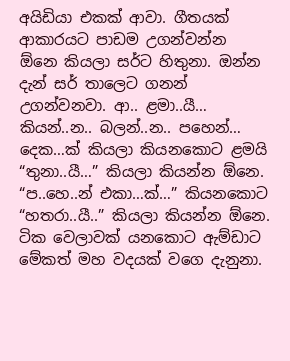අයිඩියා එකක් ආවා. ගීතයක් ආකාරයට පාඩම උගන්වන්න ඕනෙ කියලා සර්ට හිතුනා. ඔන්න දැන් සර් තාලෙට ගනන් උගන්වනවා. ආ.. ළමා..යී… කියන්..න.. බලන්..න.. පහෙන්… දෙක…ක් කියලා කියනකොට ළමයි “තුනා..යී…” කියලා කියන්න ඕනෙ. “ප..හෙ..න් එකා…ක්…” කියනකොට “හතරා..යී..” කියලා කියන්න ඕනෙ. ටික වෙලාවක් යනකොට ඇම්ඩාට මේකත් මහ වදයක් වගෙ දැනුනා.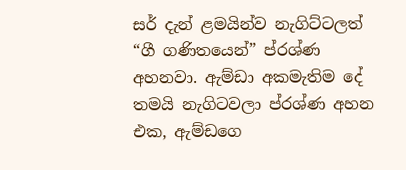සර් දැන් ළමයින්ව නැගිට්ටලත් “ගී ගණිතයෙන්” ප්රශ්ණ අහනවා. ඇම්ඩා අකමැතිම දේ තමයි නැගිටවලා ප්රශ්ණ අහන එක, ඇම්ඩගෙ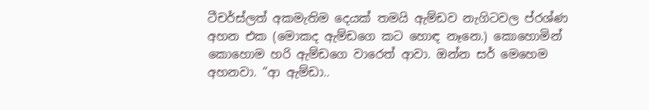ටීචර්ස්ලත් අකමැතිම දෙයක් තමයි ඇම්ඩව නැගිටවල ප්රශ්ණ අහන එක (මොකද ඇම්ඩගෙ කට හොඳ නෑනෙ.) කොහොමින් කොහොම හරි ඇම්ඩගෙ වාරෙත් ආවා. ඔන්න සර් මෙහෙම අහනවා. “ආ ඇම්ඩා..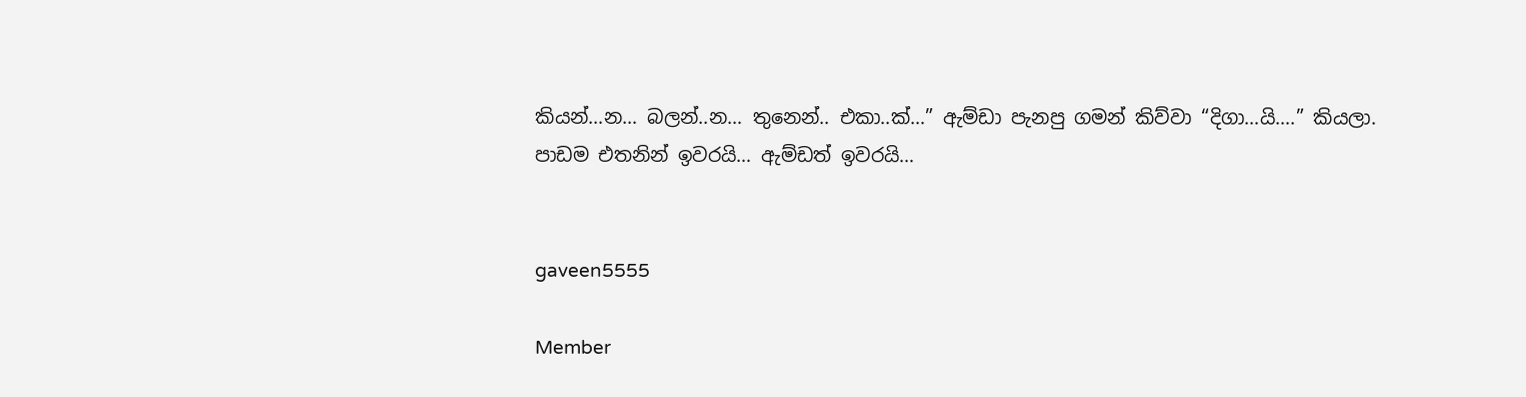කියන්…න… බලන්..න… තුනෙන්.. එකා..ක්…” ඇම්ඩා පැනපු ගමන් කිව්වා “දිගා…යි….” කියලා. පාඩම එතනින් ඉවරයි… ඇම්ඩත් ඉවරයි…


gaveen5555

Member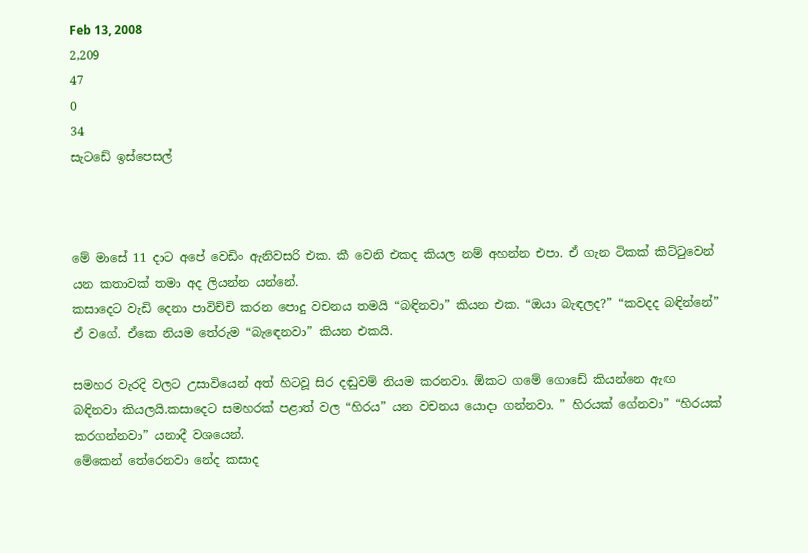Feb 13, 2008
2,209
47
0
34
සැටඩේ ඉස්පෙසල්



මේ මාසේ 11 දාට අපේ වෙඩිං ඇනිවසරි එක. කී වෙනි එකද කියල නම් අහන්න එපා. ඒ ගැන ටිකක් කිට්ටුවෙන් යන කතාවක් තමා අද ලියන්න යන්නේ.
කසාදෙට වැඩි දෙනා පාවිච්චි කරන පොදු වචනය තමයි “බඳිනවා” කියන එක. “ඔයා බැඳලද?” “කවදද බඳින්නේ” ඒ වගේ. ඒකෙ නියම තේරුම “බැඳෙනවා” කියන එකයි.

සමහර වැරදි වලට උසාවියෙන් අත් හිටවූ සිර දඬුවම් නියම කරනවා. ඕකට ගමේ ගොඩේ කියන්නෙ ඇඟ බඳිනවා කියලයි.කසාදෙට සමහරක් පළාත් වල “හිරය” යන වචනය යොදා ගන්නවා. ” හිරයක් ගේනවා” “හිරයක් කරගන්නවා” යනාදී වශයෙන්.
මේකෙන් තේරෙනවා නේද කසාද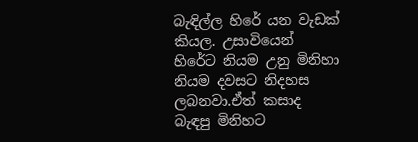බැඳිල්ල හිරේ යන වැඩක් කියල. උසාවියෙන් හිරේට නියම උනු මිනිහා නියම දවසට නිදහස ලබනවා.ඒත් කසාද බැඳපු මිනිහට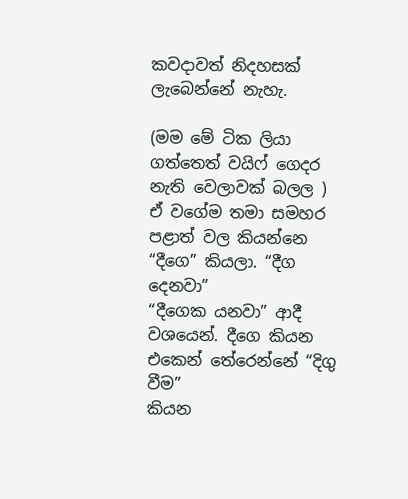කවදාවත් නිදහසක් ලැබෙන්නේ නැහැ.

(මම මේ ටික ලියා ගත්තෙත් වයිෆ් ගෙදර නැති වෙලාවක් බලල )
ඒ වගේම තමා සමහර පළාත් වල කියන්නෙ “දීගෙ” කියලා. “දීග දෙනවා”
“දීගෙක යනවා” ආදී වශයෙන්. දීගෙ කියන එකෙන් තේරෙන්නේ “දිගු වීම”
කියන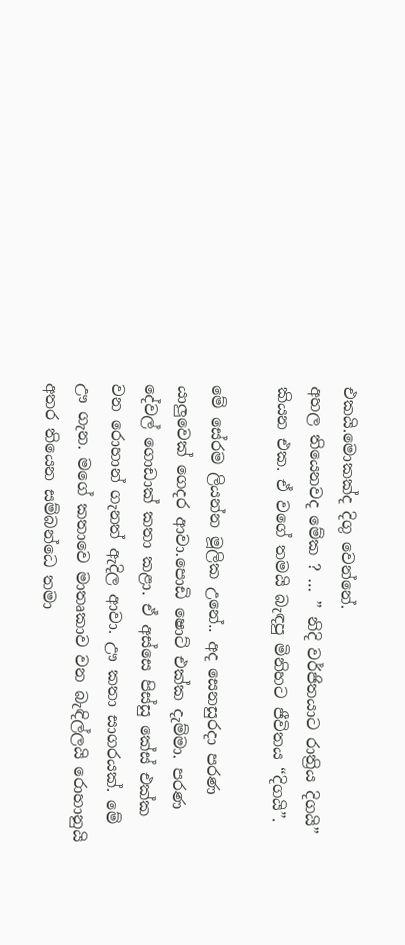එකයි.මොකක්ද දිගු වෙන්නේ.
අහල තියෙනවද මේක ? … ” නිදි වර්ජිතයාට රාත්‍රිය දිගයි” කියන එක. ඒ වගේ තමයි බැඳපු මිනිහට ජීවිතය “දිගයි”.

මේ සේරම ලියන්න මූලික උනේ.. අද සෙනසුරදා පරණ යාලුවෙක් ගෙදර ආවා.පොඩි ෂොට් එක්ක දැම්මා. පරණ දේවල් ගොඩාක් කතා කළා. ඒ අස්සෙ පිස්සු කේස් එක්ක වන රොහාන් ගැනත් ඇදිල ආවා. ඌ කතා සාගරයක්. මේ ඌ ගැන. මගේ කතාවෙ මාතෘකාව වන බැඳිල්ලයි රොහානුයි අතර තියෙන සම්බන්ධෙ තමා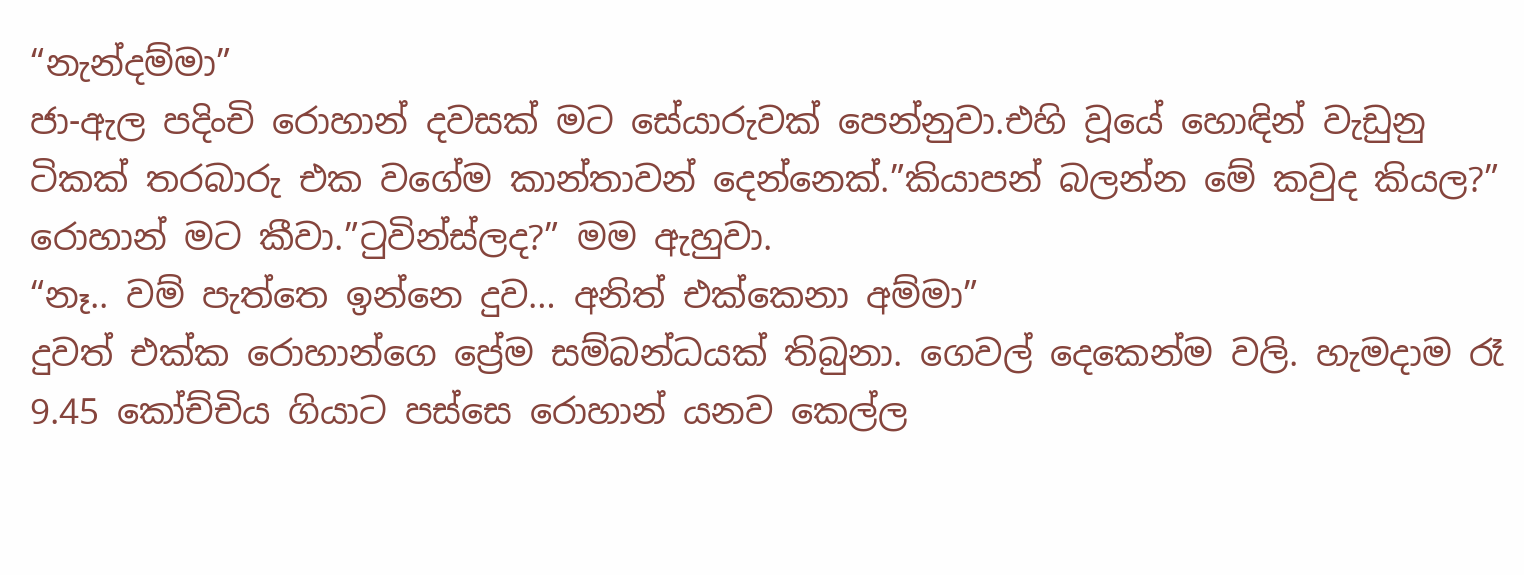“නැන්දම්මා”
ජා-ඇල පදිංචි රොහාන් දවසක් මට සේයාරුවක් පෙන්නුවා.එහි වූයේ හොඳින් වැඩුනු ටිකක් තරබාරු එක වගේම කාන්තාවන් දෙන්නෙක්.”කියාපන් බලන්න මේ කවුද කියල?” රොහාන් මට කීවා.”ටුවින්ස්ලද?” මම ඇහුවා.
“නෑ.. වම් පැත්තෙ ඉන්නෙ දුව… අනිත් එක්කෙනා අම්මා”
දුවත් එක්ක රොහාන්ගෙ ප්‍රේම සම්බන්ධයක් තිබුනා. ගෙවල් දෙකෙන්ම වලි. හැමදාම රෑ 9.45 කෝච්චිය ගියාට පස්සෙ රොහාන් යනව කෙල්ල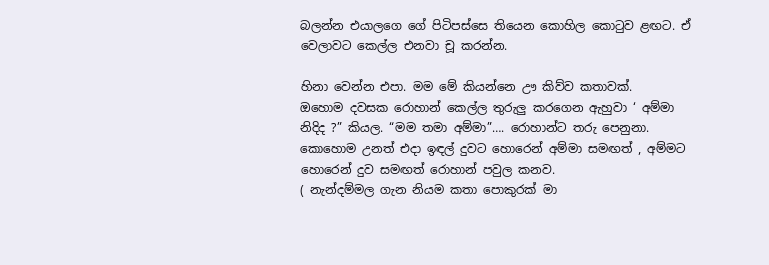බලන්න එයාලගෙ ගේ පිටිපස්සෙ තියෙන කොහිල කොටුව ළඟට. ඒ වෙලාවට කෙල්ල එනවා චූ කරන්න.

හිනා වෙන්න එපා. මම මේ කියන්නෙ ඌ කිව්ව කතාවක්.
ඔහොම දවසක රොහාන් කෙල්ල තුරුලු කරගෙන ඇහුවා ‘ අම්මා නිදිද ?” කියල. “මම තමා අම්මා”…. රොහාන්ට තරු පෙනුනා. කොහොම උනත් එදා ඉඳල් දුවට හොරෙන් අම්මා සමඟත් , අම්මට හොරෙන් දුව සමඟත් රොහාන් පවුල කනව.
( නැන්දම්මල ගැන නියම කතා පොකුරක් මා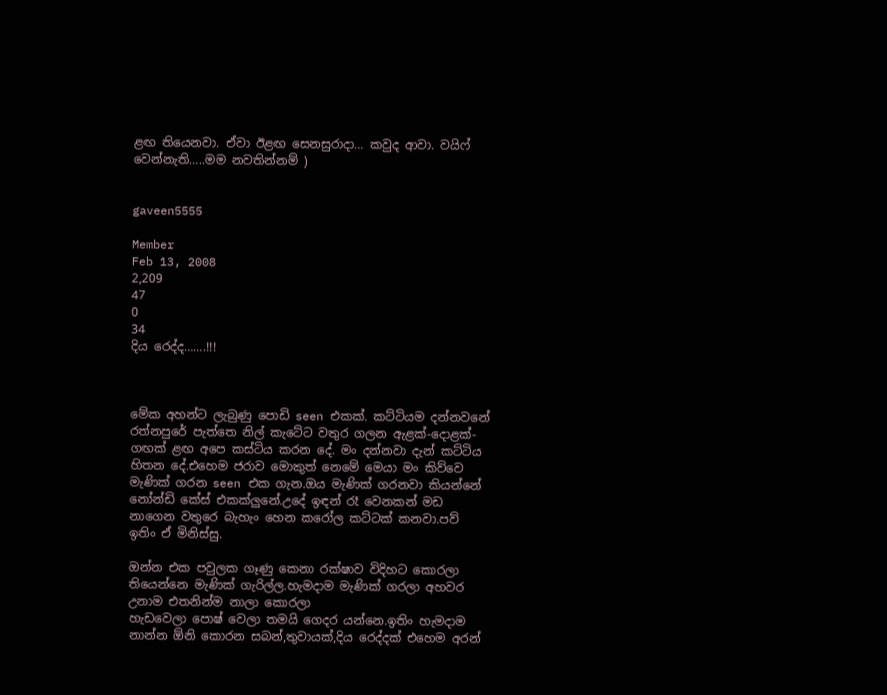ළඟ තියෙනවා. ඒවා ඊළඟ සෙනසුරාදා… කවුද ආවා. වයිෆ් වෙන්නැති…..මම නවතින්නම් )


gaveen5555

Member
Feb 13, 2008
2,209
47
0
34
දිය රෙද්ද…….!!!



මේක අහන්ට ලැබුණු පොඩි seen එකක්. කට්ටියම දන්නවනේ රත්නපුරේ පැත්තෙ නිල් කැටේට වතුර ගලන ඇළක්-දොළක්-ගඟක් ළඟ අපෙ කස්ටිය කරන දේ. මං දන්නවා දැන් කට්ටිය හිතන දේ.එහෙම ජරාව මොකුත් නෙමේ මෙයා මං කිව්වෙ මැණික් ගරන seen එක ගැන.ඔය මැණික් ගරනවා කියන්නේ නෝන්ඩි කේස් එකක්ලුනේ.උදේ ඉඳන් රෑ වෙනකන් මඩ
නාගෙන වතුරෙ බැහැං හෙන කරෝල කට්ටක් කනවා.පව් ඉතිං ඒ මිනිස්සු.

ඔන්න එක පවුලක ගෑණු කෙනා රක්ෂාව විදිහට කොරලා තියෙන්නෙ මැණික් ගැරිල්ල.හැමදාම මැණික් ගරලා අහවර උනාම එතනින්ම නාලා කොරලා
හැඩවෙලා පොෂ් වෙලා තමයි ගෙදර යන්නෙ.ඉතිං හැමදාම නාන්න ඕනි කොරන සබන්,තුවායක්,දිය රෙද්දක් එහෙම අරන්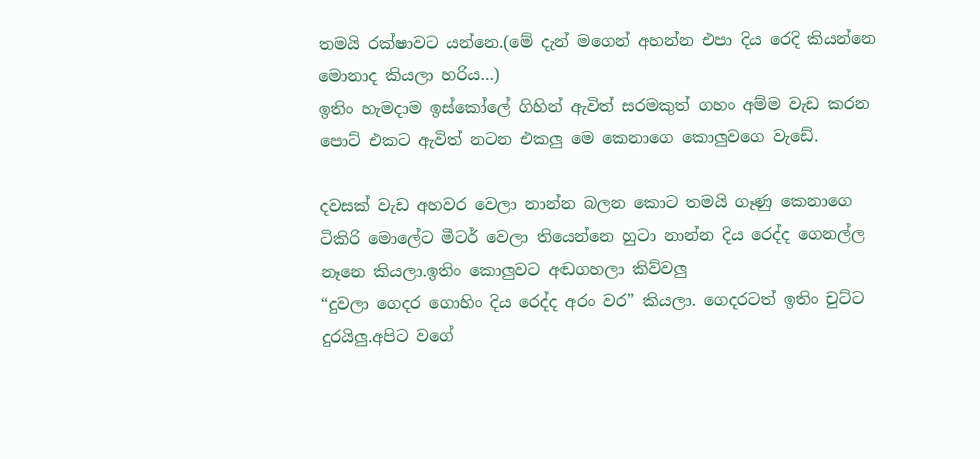තමයි රක්ෂාවට යන්නෙ.(මේ දැන් මගෙන් අහන්න එපා දිය රෙදි කියන්නෙ මොනාද කියලා හරිය…)
ඉතිං හැමදාම ඉස්කෝලේ ගිහින් ඇවිත් සරමකුත් ගහං අම්ම වැඩ කරන පොට් එකට ඇවිත් නටන එකලු මෙ කෙනාගෙ කොලුවගෙ වැඩේ.

දවසක් වැඩ අහවර වෙලා නාන්න බලන කොට තමයි ගෑණු කෙනාගෙ ටිකිරි මොලේට මීටර් වෙලා තියෙන්නෙ හුටා නාන්න දිය රෙද්ද ගෙනල්ල නෑනෙ කියලා.ඉතිං කොලුවට අඬගහලා කිව්වලු
“දුවලා ගෙදර ගොහිං දිය රෙද්ද අරං වර” කියලා. ගෙදරටත් ඉතිං චුට්ට දුරයිලු.අපිට වගේ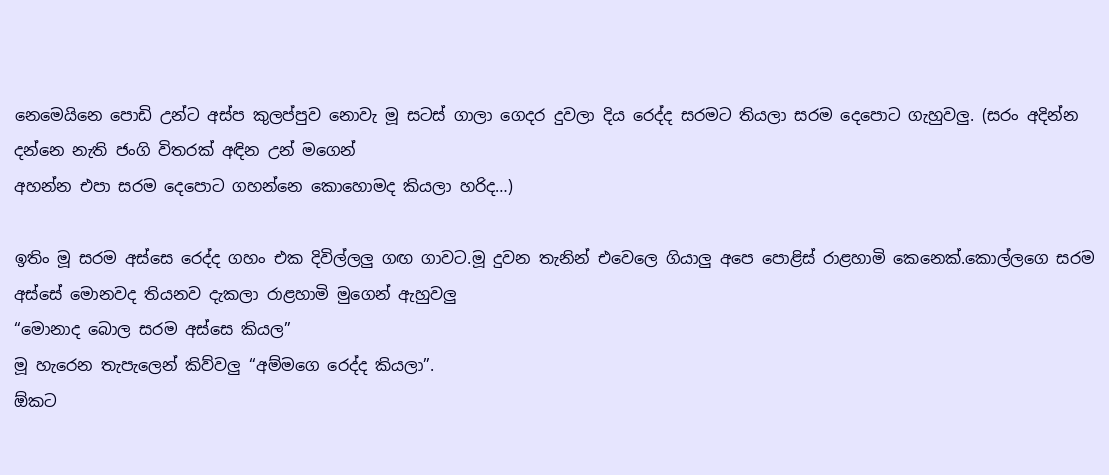නෙමෙයිනෙ පොඩි උන්ට අස්ප කුලප්පුව නොවැ මූ සටස් ගාලා ගෙදර දුවලා දිය රෙද්ද සරමට තියලා සරම දෙපොට ගැහුවලු. (සරං අදින්න දන්නෙ නැති ජංගි විතරක් අඳින උන් මගෙන්
අහන්න එපා සරම දෙපොට ගහන්නෙ කොහොමද කියලා හරිද…)

ඉතිං මූ සරම අස්සෙ රෙද්ද ගහං එක දිවිල්ලලු ගඟ ගාවට.මූ දුවන තැනින් එවෙලෙ ගියාලු අපෙ පොළිස් රාළහාමි කෙනෙක්.කොල්ලගෙ සරම අස්සේ මොනවද තියනව දැකලා රාළහාමි මුගෙන් ඇහුවලු
“මොනාද බොල සරම අස්සෙ කියල”
මූ හැරෙන තැපැලෙන් කිව්වලු “අම්මගෙ රෙද්ද කියලා”.
ඕකට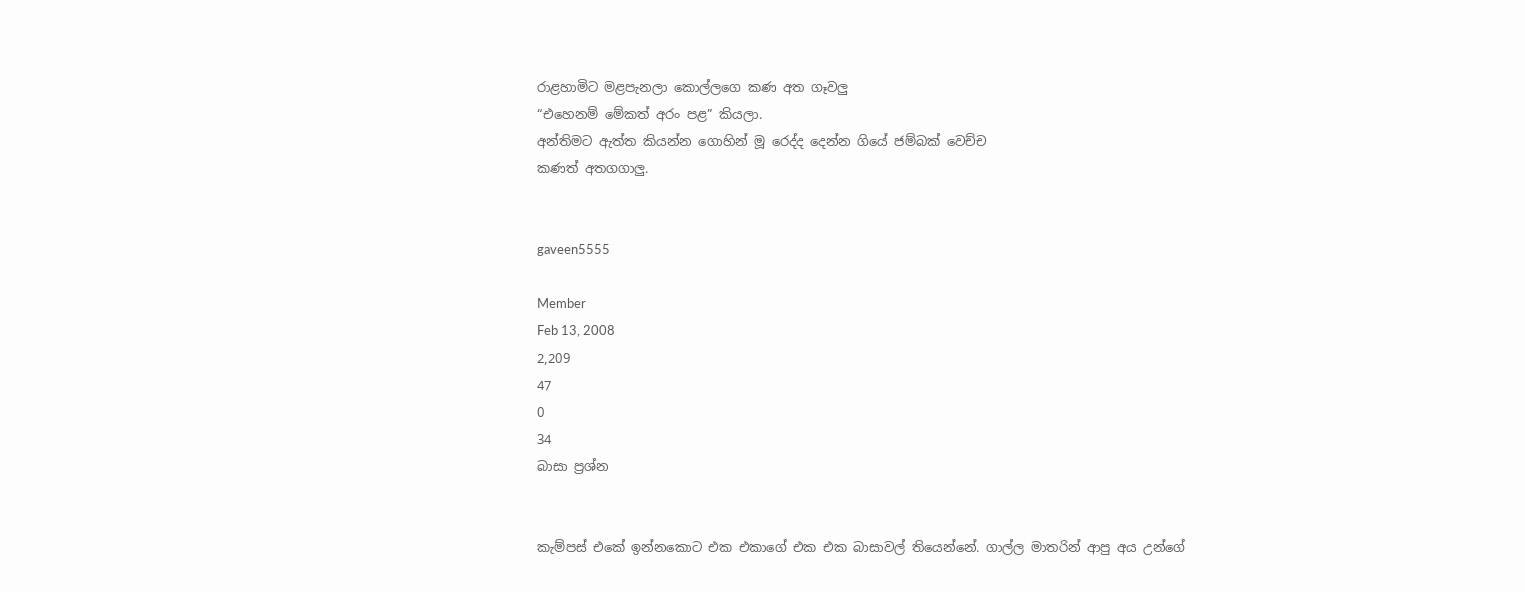රාළහාමිට මළපැනලා කොල්ලගෙ කණ අත ගෑවලු
“එහෙනම් මේකත් අරං පළ” කියලා.
අන්තිමට ඇත්ත කියන්න ගොහින් මූ රෙද්ද දෙන්න ගියේ ජම්බක් වෙච්ච
කණත් අතගගාලු.


gaveen5555

Member
Feb 13, 2008
2,209
47
0
34
බාසා ප්‍රශ්න


කැම්පස් එකේ ඉන්නකොට එක එකාගේ එක එක බාසාවල් තියෙන්නේ. ගාල්ල මාතරින් ආපු අය උන්ගේ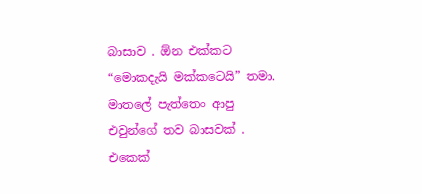බාසාව . ඕන එක්කට “මොකදැයි මක්කටෙයි” තමා. මාතලේ පැත්තෙං ආපු එවුන්ගේ තව බාසවක් . එකෙක්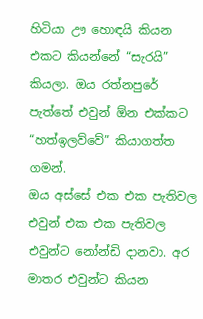හිටියා ඌ හොඳයි කියන එකට කියන්නේ “සැරයි” කියලා. ඔය රත්නපුරේ පැත්තේ එවුන් ඕන එක්කට “හත්ඉලව්වේ” කියාගත්ත ගමන්.
ඔය අස්සේ එක එක පැතිවල එවුන් එක එක පැතිවල එවුන්ට නෝන්ඩි දානවා. අර මාතර එවුන්ට කියන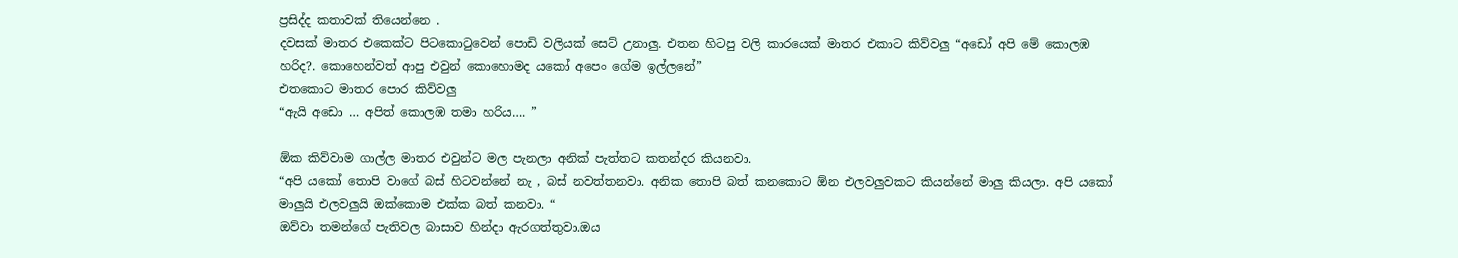ප්‍රසිද්ද කතාවක් තියෙන්නෙ .
දවසක් මාතර එකෙක්ට පිටකොටුවෙන් පොඩි වලියක් සෙට් උනාලු. එතන හිටපු වලි කාරයෙක් මාතර එකාට කිව්වලු “අඩෝ අපි මේ කොලඹ හරිද?. කොහෙන්වත් ආපු එවුන් කොහොමද යකෝ අපෙං ගේම ඉල්ලනේ”
එතකොට මාතර පොර කිව්වලු
“ඇයි අඩො … අපිත් කොලඹ තමා හරිය…. ”

ඕක කිව්වාම ගාල්ල මාතර එවුන්ට මල පැනලා අනික් පැත්තට කතන්දර කියනවා.
“අපි යකෝ තොපි වාගේ බස් හිටවන්නේ නැ , බස් නවත්තනවා. අනික තොපි බත් කනකොට ඕන එලවලුවකට කියන්නේ මාලු කියලා. අපි යකෝ මාලුයි එලවලුයි ඔක්කොම එක්ක බත් කනවා. “
ඔව්වා තමන්ගේ පැතිවල බාසාව හින්දා ඇරගත්තුවා.ඔය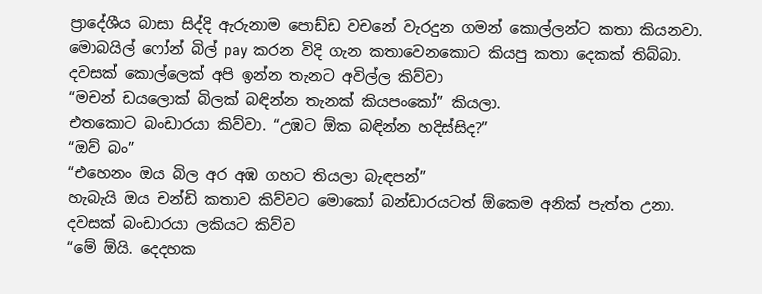ප්‍රාදේශීය බාසා සිද්දි ඇරුනාම පොඩ්ඩ වචනේ වැරදුන ගමන් කොල්ලන්ට කතා කියනවා. මොබයිල් ෆෝන් බිල් pay කරන විදි ගැන කතාවෙනකොට කියපු කතා දෙකක් තිබ්බා.
දවසක් කොල්ලෙක් අපි ඉන්න තැනට අවිල්ල කිව්වා
“මචන් ඩයලොක් බිලක් බඳින්න තැනක් කියපංකෝ” කියලා.
එතකොට බංඩාරයා කිව්වා. “උඹට ඕක බඳින්න හදිස්සිද?”
“ඔව් බං”
“එහෙනං ඔය බිල අර අඹ ගහට තියලා බැඳපන්”
හැබැයි ඔය චන්ඩි කතාව කිව්වට මොකෝ බන්ඩාරයටත් ඕකෙම අනික් පැත්ත උනා.
දවසක් බංඩාරයා ලකියට කිව්ව
“මේ ඕයි. දෙදහක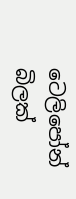ටෙලිපෝන් බිලක්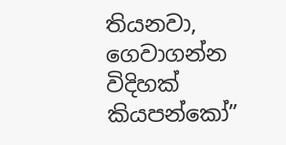තියනවා, ගෙවාගන්න විදිහක් කියපන්කෝ”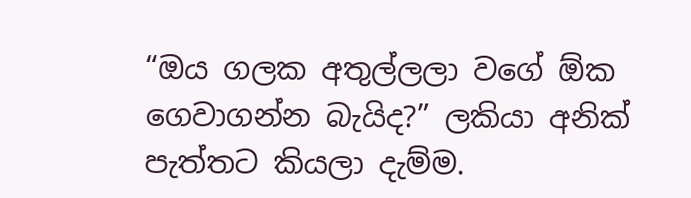“ඔය ගලක අතුල්ලලා වගේ ඕක ගෙවාගන්න බැයිද?” ලකියා අනික් පැත්තට කියලා දැම්ම.